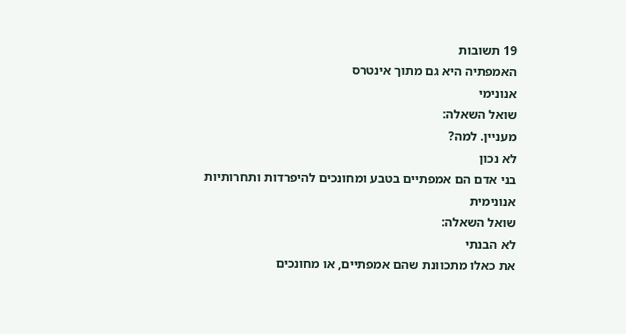19 תשובות
האמפתיה היא גם מתוך אינטרס
אנונימי
שואל השאלה:
מעניין. למה?
לא נכון
בני אדם הם אמפתיים בטבע ומחונכים להיפרדות ותחרותיות
אנונימית
שואל השאלה:
לא הבנתי
את כאלו מתכוונת שהם אמפתיים, או מחונכים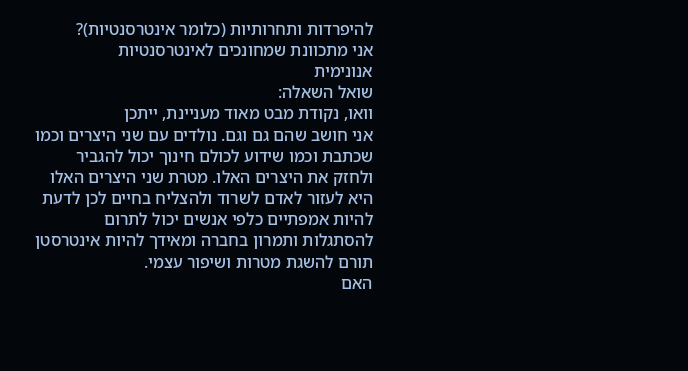להיפרדות ותחרותיות (כלומר אינטרסנטיות)?
אני מתכוונת שמחונכים לאינטרסנטיות
אנונימית
שואל השאלה:
וואו, נקודת מבט מאוד מעניינת, ייתכן
אני חושב שהם גם וגם. נולדים עם שני היצרים וכמו שכתבת וכמו שידוע לכולם חינוך יכול להגביר ולחזק את היצרים האלו. מטרת שני היצרים האלו היא לעזור לאדם לשרוד ולהצליח בחיים לכן לדעת להיות אמפתיים כלפי אנשים יכול לתרום להסתגלות ותמרון בחברה ומאידך להיות אינטרסטן תורם להשגת מטרות ושיפור עצמי.
האם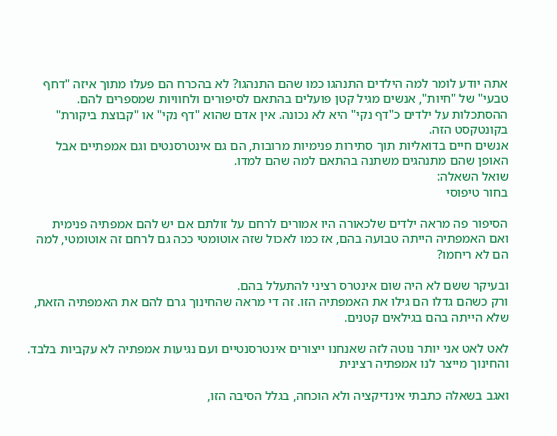אתה יודע לומר למה הילדים התנהגו כמו שהם התנהגו? לא בהכרח הם פעלו מתוך איזה "דחף טבעי" של "חיות", אנשים מגיל קטן פועלים בהתאם לסיפורים ולחוויות שמספרים להם. ההסתכלות על ילדים כ"דף נקי" היא לא נכונה. אין אדם שהוא "דף נקי" או "קבוצת ביקורת" בקונטקסט הזה.
אנשים חיים בדואליות תוך סתירות פנימיות מרובות, הם גם אינטרסנטים וגם אמפתיים אבל האופן שהם מתנהגים משתנה בהתאם למה שהם למדו.
שואל השאלה:
בחור טיפוסי

הסיפור פה מראה ילדים שלכאורה היו אמורים לרחם על זולתם אם יש להם אמפתיה פנימית
ואם האמפתיה הייתה טבועה בהם, אז כמו לאכול שזה אוטומטי ככה גם לרחם זה אוטומטי, למה הם לא ריחמו?

ובעיקר ששם לא היה שום אינטרס רציני להתעלל בהם.
ורק כשהם גדלו הם גילו את האמפתיה הזו. זה די מראה שהחינוך גרם להם את האמפתיה הזאת, שלא הייתה בהם בגילאים קטנים.

לאט לאט אני יותר נוטה לזה שאנחנו ייצורים אינטרסנטיים ועם נגיעות אמפתיה לא עקביות בלבד. והחינוך מייצר לנו אמפתיה רצינית

ואגב בשאלה כתבתי אינדיקציה ולא הוכחה, בגלל הסיבה הזו,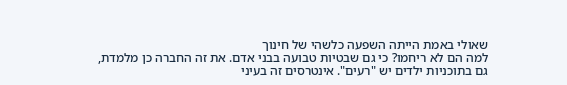שאולי באמת הייתה השפעה כלשהי של חינוך
למה הם לא ריחמו? כי גם שבטיות טבועה בבני אדם. את זה החברה כן מלמדת, גם בתוכניות ילדים יש "רעים". אינטרסים זה בעיני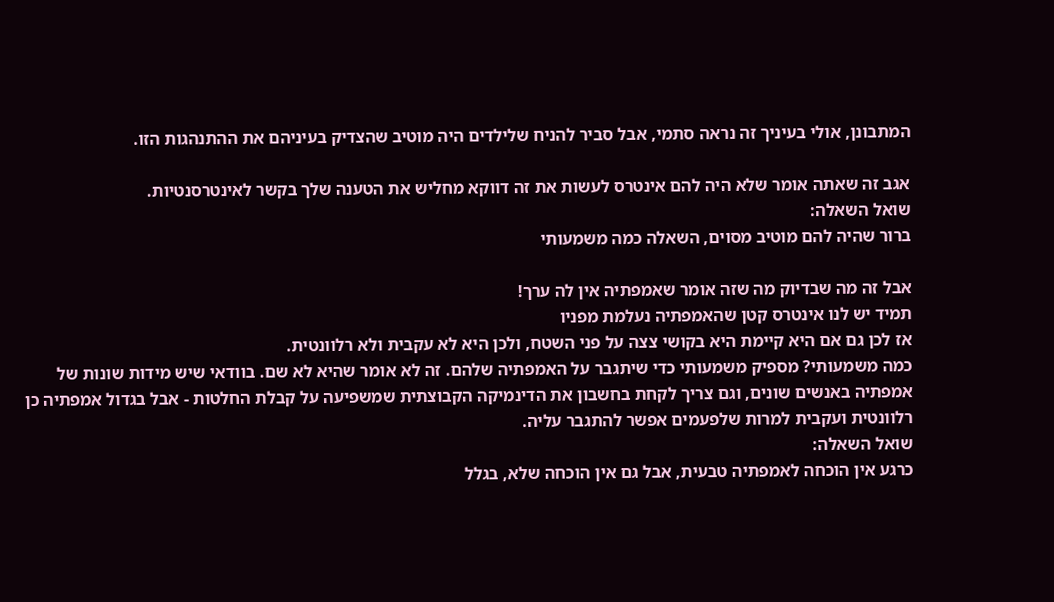המתבונן, אולי בעיניך זה נראה סתמי, אבל סביר להניח שלילדים היה מוטיב שהצדיק בעיניהם את ההתנהגות הזו.

אגב זה שאתה אומר שלא היה להם אינטרס לעשות את זה דווקא מחליש את הטענה שלך בקשר לאינטרסנטיות.
שואל השאלה:
ברור שהיה להם מוטיב מסוים, השאלה כמה משמעותי

אבל זה מה שבדיוק מה שזה אומר שאמפתיה אין לה ערך!
תמיד יש לנו אינטרס קטן שהאמפתיה נעלמת מפניו
אז לכן גם אם היא קיימת היא בקושי צצה על פני השטח, ולכן היא לא עקבית ולא רלוונטית.
כמה משמעותי? מספיק משמעותי כדי שיתגבר על האמפתיה שלהם. זה לא אומר שהיא לא שם. בוודאי שיש מידות שונות של אמפתיה באנשים שונים, וגם צריך לקחת בחשבון את הדינמיקה הקבוצתית שמשפיעה על קבלת החלטות - אבל בגדול אמפתיה כן רלוונטית ועקבית למרות שלפעמים אפשר להתגבר עליה.
שואל השאלה:
כרגע אין הוכחה לאמפתיה טבעית, אבל גם אין הוכחה שלא, בגלל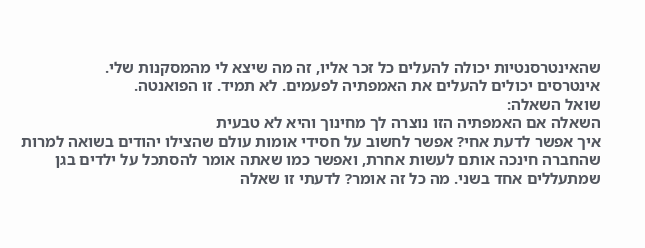שהאינטרסנטיות יכולה להעלים כל זכר אליו, זה מה שיצא לי מהמסקנות שלי.
אינטרסים יכולים להעלים את האמפתיה לפעמים. לא תמיד. זו הפואנטה.
שואל השאלה:
השאלה אם האמפתיה הזו נוצרה לך מחינוך והיא לא טבעית
איך אפשר לדעת אחי? אפשר לחשוב על חסידי אומות עולם שהצילו יהודים בשואה למרות שהחברה חינכה אותם לעשות אחרת, ואפשר כמו שאתה אומר להסתכל על ילדים בגן שמתעללים אחד בשני. מה כל זה אומר? לדעתי זו שאלה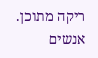ריקה מתוכן. אנשים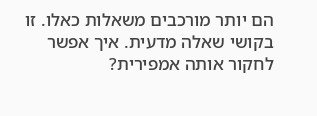הם יותר מורכבים משאלות כאלו. זו בקושי שאלה מדעית. איך אפשר לחקור אותה אמפירית?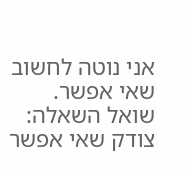אני נוטה לחשוב שאי אפשר.
שואל השאלה:
צודק שאי אפשר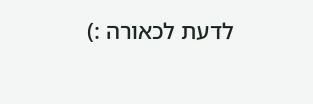לדעת לכאורה :)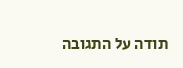תודה על התגובה